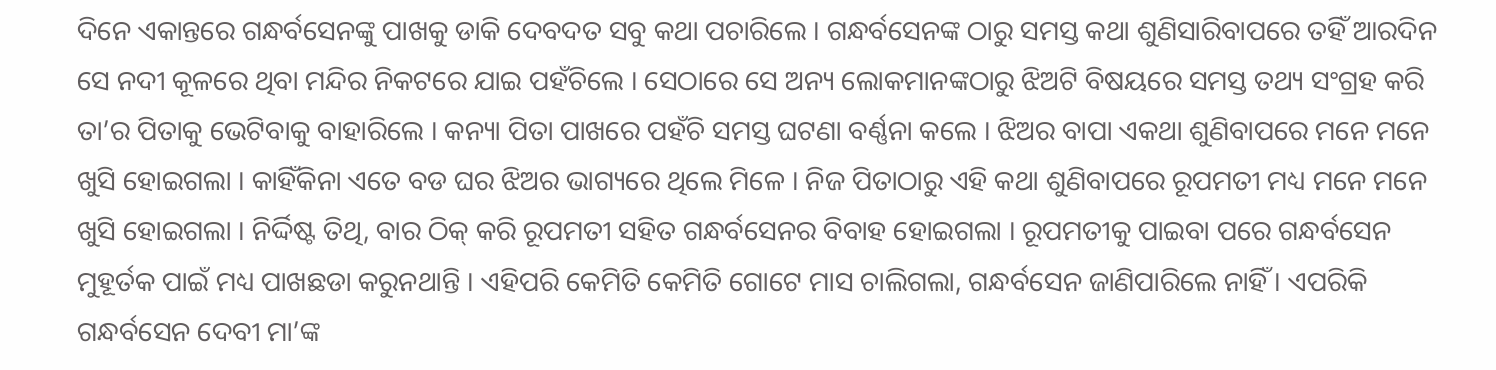ଦିନେ ଏକାନ୍ତରେ ଗନ୍ଧର୍ବସେନଙ୍କୁ ପାଖକୁ ଡାକି ଦେବଦତ ସବୁ କଥା ପଚାରିଲେ । ଗନ୍ଧର୍ବସେନଙ୍କ ଠାରୁ ସମସ୍ତ କଥା ଶୁଣିସାରିବାପରେ ତହିଁ ଆରଦିନ ସେ ନଦୀ କୂଳରେ ଥିବା ମନ୍ଦିର ନିକଟରେ ଯାଇ ପହଁଚିଲେ । ସେଠାରେ ସେ ଅନ୍ୟ ଲୋକମାନଙ୍କଠାରୁ ଝିଅଟି ବିଷୟରେ ସମସ୍ତ ତଥ୍ୟ ସଂଗ୍ରହ କରି ତା’ର ପିତାକୁ ଭେଟିବାକୁ ବାହାରିଲେ । କନ୍ୟା ପିତା ପାଖରେ ପହଁଚି ସମସ୍ତ ଘଟଣା ବର୍ଣ୍ଣନା କଲେ । ଝିଅର ବାପା ଏକଥା ଶୁଣିବାପରେ ମନେ ମନେ ଖୁସି ହୋଇଗଲା । କାହିଁକିନା ଏତେ ବଡ ଘର ଝିଅର ଭାଗ୍ୟରେ ଥିଲେ ମିଳେ । ନିଜ ପିତାଠାରୁ ଏହି କଥା ଶୁଣିବାପରେ ରୂପମତୀ ମଧ୍ୟ ମନେ ମନେ ଖୁସି ହୋଇଗଲା । ନିର୍ଦ୍ଦିଷ୍ଟ ତିଥି, ବାର ଠିକ୍ କରି ରୂପମତୀ ସହିତ ଗନ୍ଧର୍ବସେନର ବିବାହ ହୋଇଗଲା । ରୂପମତୀକୁ ପାଇବା ପରେ ଗନ୍ଧର୍ବସେନ ମୁହୂର୍ତକ ପାଇଁ ମଧ୍ୟ ପାଖଛଡା କରୁନଥାନ୍ତି । ଏହିପରି କେମିତି କେମିତି ଗୋଟେ ମାସ ଚାଲିଗଲା, ଗନ୍ଧର୍ବସେନ ଜାଣିପାରିଲେ ନାହିଁ । ଏପରିକି ଗନ୍ଧର୍ବସେନ ଦେବୀ ମା’ଙ୍କ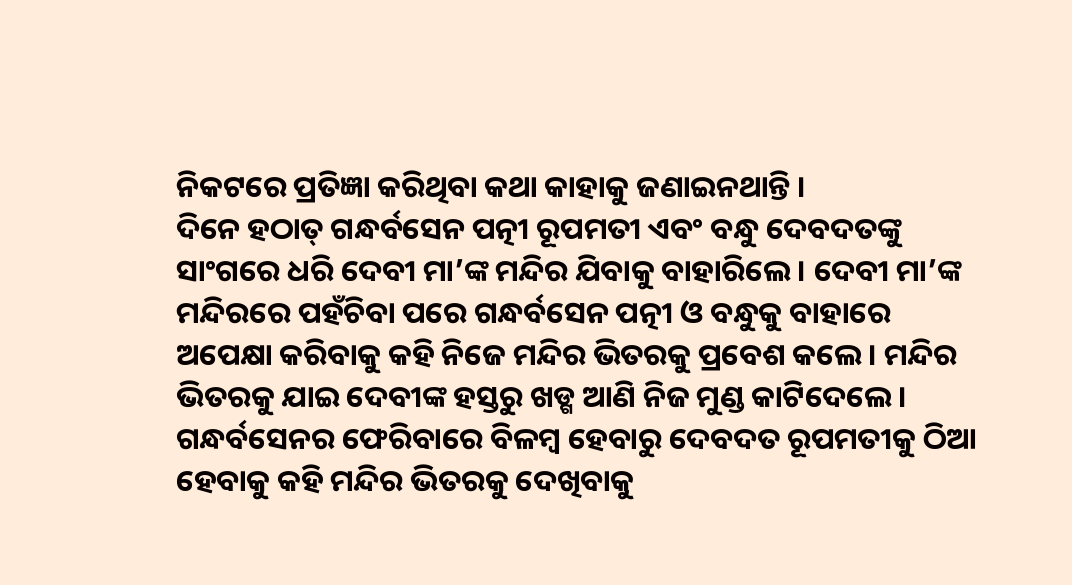ନିକଟରେ ପ୍ରତିଜ୍ଞା କରିଥିବା କଥା କାହାକୁ ଜଣାଇନଥାନ୍ତି ।
ଦିନେ ହଠାତ୍ ଗନ୍ଧର୍ବସେନ ପତ୍ନୀ ରୂପମତୀ ଏବଂ ବନ୍ଧୁ ଦେବଦତଙ୍କୁ ସାଂଗରେ ଧରି ଦେବୀ ମା’ଙ୍କ ମନ୍ଦିର ଯିବାକୁ ବାହାରିଲେ । ଦେବୀ ମା’ଙ୍କ ମନ୍ଦିରରେ ପହଁଚିବା ପରେ ଗନ୍ଧର୍ବସେନ ପତ୍ନୀ ଓ ବନ୍ଧୁକୁ ବାହାରେ ଅପେକ୍ଷା କରିବାକୁ କହି ନିଜେ ମନ୍ଦିର ଭିତରକୁ ପ୍ରବେଶ କଲେ । ମନ୍ଦିର ଭିତରକୁ ଯାଇ ଦେବୀଙ୍କ ହସ୍ତରୁ ଖଡ୍ଗ ଆଣି ନିଜ ମୁଣ୍ଡ କାଟିଦେଲେ । ଗନ୍ଧର୍ବସେନର ଫେରିବାରେ ବିଳମ୍ବ ହେବାରୁ ଦେବଦତ ରୂପମତୀକୁ ଠିଆ ହେବାକୁ କହି ମନ୍ଦିର ଭିତରକୁ ଦେଖିବାକୁ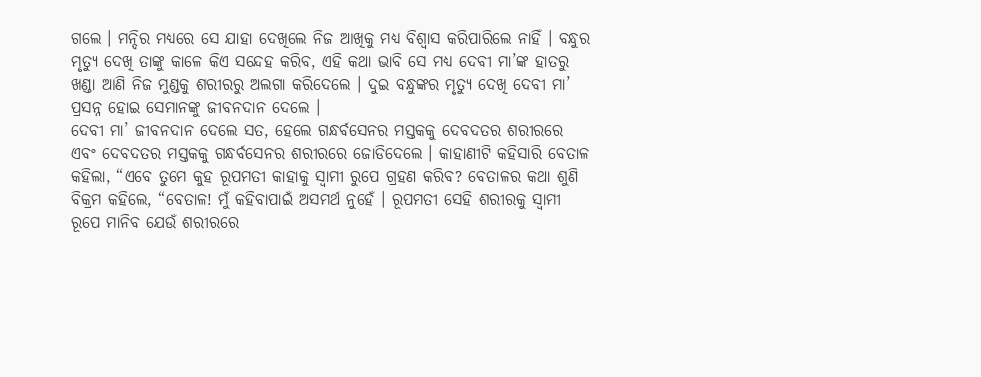ଗଲେ । ମନ୍ଦିର ମଧ୍ୟରେ ସେ ଯାହା ଦେଖିଲେ ନିଜ ଆଖିକୁ ମଧ୍ୟ ବିଶ୍ୱାସ କରିପାରିଲେ ନାହିଁ । ବନ୍ଧୁର ମୃତ୍ୟୁ ଦେଖି ତାଙ୍କୁ କାଳେ କିଏ ସନ୍ଦେହ କରିବ, ଏହି କଥା ଭାବି ସେ ମଧ୍ୟ ଦେବୀ ମା’ଙ୍କ ହାତରୁ ଖଣ୍ଡା ଆଣି ନିଜ ମୁଣ୍ଡକୁ ଶରୀରରୁ ଅଲଗା କରିଦେଲେ । ଦୁଇ ବନ୍ଧୁଙ୍କର ମୃତ୍ୟୁ ଦେଖି ଦେବୀ ମା’ ପ୍ରସନ୍ନ ହୋଇ ସେମାନଙ୍କୁ ଜୀବନଦାନ ଦେଲେ ।
ଦେବୀ ମା’ ଜୀବନଦାନ ଦେଲେ ସତ, ହେଲେ ଗନ୍ଧର୍ବସେନର ମସ୍ତକକୁ ଦେବଦତର ଶରୀରରେ ଏବଂ ଦେବଦତର ମସ୍ତକକୁ ଗନ୍ଧର୍ବସେନର ଶରୀରରେ ଜୋଡିଦେଲେ । କାହାଣୀଟି କହିସାରି ବେତାଳ କହିଲା, “ଏବେ ତୁମେ କୁହ ରୂପମତୀ କାହାକୁ ସ୍ୱାମୀ ରୁପେ ଗ୍ରହଣ କରିବ? ବେତାଳର କଥା ଶୁଣି ବିକ୍ରମ କହିଲେ, “ବେତାଳ! ମୁଁ କହିବାପାଇଁ ଅସମର୍ଥ ନୁହେଁ । ରୂପମତୀ ସେହି ଶରୀରକୁ ସ୍ୱାମୀ ରୂପେ ମାନିବ ଯେଉଁ ଶରୀରରେ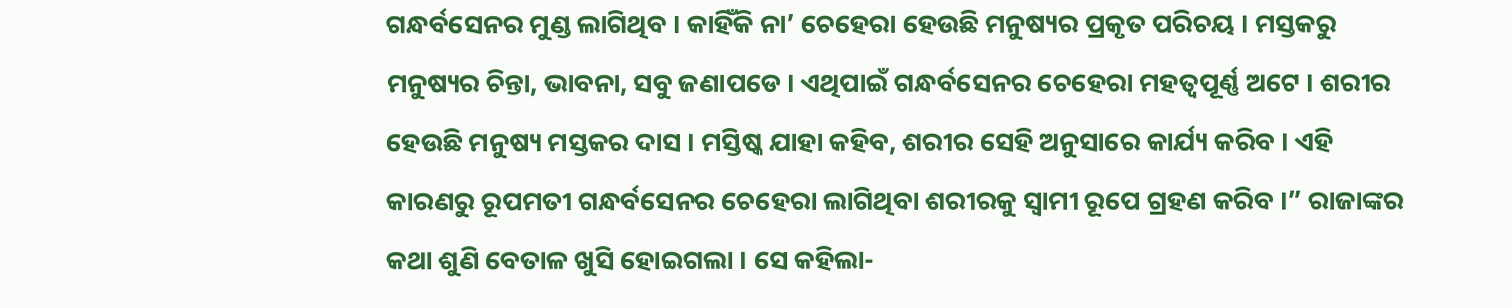ଗନ୍ଧର୍ବସେନର ମୁଣ୍ଡ ଲାଗିଥିବ । କାହିଁକି ନା’ ଚେହେରା ହେଉଛି ମନୁଷ୍ୟର ପ୍ରକୃତ ପରିଚୟ । ମସ୍ତକରୁ ମନୁଷ୍ୟର ଚିନ୍ତା, ଭାବନା, ସବୁ ଜଣାପଡେ । ଏଥିପାଇଁ ଗନ୍ଧର୍ବସେନର ଚେହେରା ମହତ୍ୱପୂର୍ଣ୍ଣ ଅଟେ । ଶରୀର ହେଉଛି ମନୁଷ୍ୟ ମସ୍ତକର ଦାସ । ମସ୍ତିଷ୍କ ଯାହା କହିବ, ଶରୀର ସେହି ଅନୁସାରେ କାର୍ଯ୍ୟ କରିବ । ଏହି କାରଣରୁ ରୂପମତୀ ଗନ୍ଧର୍ବସେନର ଚେହେରା ଲାଗିଥିବା ଶରୀରକୁ ସ୍ୱାମୀ ରୂପେ ଗ୍ରହଣ କରିବ ।” ରାଜାଙ୍କର କଥା ଶୁଣି ବେତାଳ ଖୁସି ହୋଇଗଲା । ସେ କହିଲା-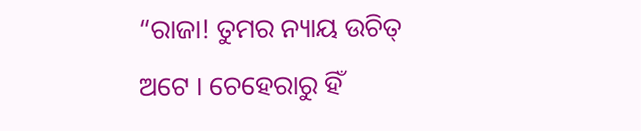“ରାଜା! ତୁମର ନ୍ୟାୟ ଉଚିତ୍ ଅଟେ । ଚେହେରାରୁ ହିଁ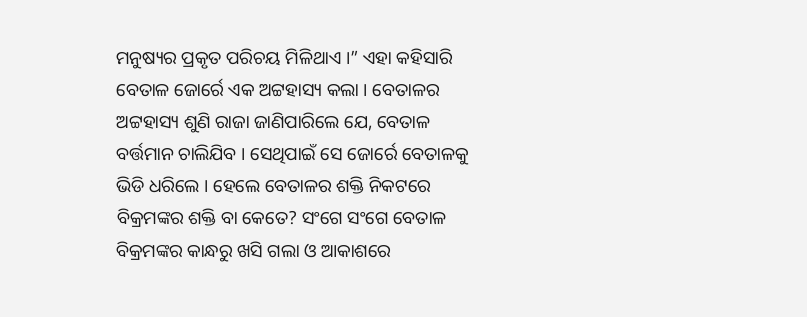ମନୁଷ୍ୟର ପ୍ରକୃତ ପରିଚୟ ମିଳିଥାଏ ।” ଏହା କହିସାରି ବେତାଳ ଜୋର୍ରେ ଏକ ଅଟ୍ଟହାସ୍ୟ କଲା । ବେତାଳର ଅଟ୍ଟହାସ୍ୟ ଶୁଣି ରାଜା ଜାଣିପାରିଲେ ଯେ, ବେତାଳ ବର୍ତ୍ତମାନ ଚାଲିଯିବ । ସେଥିପାଇଁ ସେ ଜୋର୍ରେ ବେତାଳକୁ ଭିଡି ଧରିଲେ । ହେଲେ ବେତାଳର ଶକ୍ତି ନିକଟରେ ବିକ୍ରମଙ୍କର ଶକ୍ତି ବା କେତେ? ସଂଗେ ସଂଗେ ବେତାଳ ବିକ୍ରମଙ୍କର କାନ୍ଧରୁ ଖସି ଗଲା ଓ ଆକାଶରେ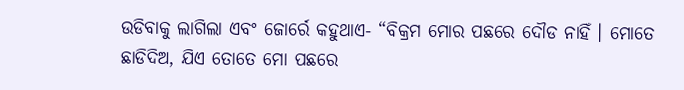ଉଡିବାକୁ ଲାଗିଲା ଏବଂ ଜୋର୍ରେ କହୁଥାଏ- “ବିକ୍ରମ ମୋର ପଛରେ ଦୌଡ ନାହିଁ । ମୋତେ ଛାଡିଦିଅ, ଯିଏ ତୋତେ ମୋ ପଛରେ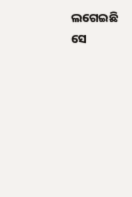ଲଗେଇଛି ସେ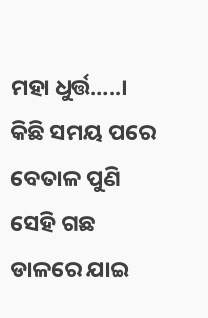ମହା ଧୁର୍ତ୍ତ…..। କିଛି ସମୟ ପରେ ବେତାଳ ପୁଣି ସେହି ଗଛ ଡାଳରେ ଯାଇ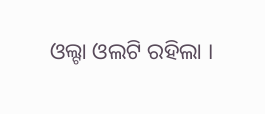ଓଲ୍ଟା ଓଲଟି ରହିଲା ।